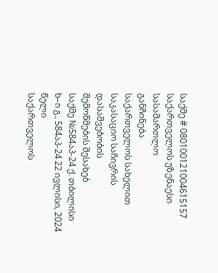საქმე # 080100121004615157
საქართველოს უზენაესი სასამართლო
განჩინება
საქართველოს სახელით
საკასაციო საჩივრის დასაშვებობის
შემოწმების შესახებ
საქმე №584აპ-24 ქ. თბილისი
ხ–ი გ., 584აპ-24 22 ივლისი, 2024 წელი
საქართველოს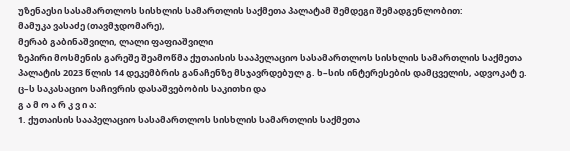უზენაესი სასამართლოს სისხლის სამართლის საქმეთა პალატამ შემდეგი შემადგენლობით:
მამუკა ვასაძე (თავმჯდომარე),
მერაბ გაბინაშვილი, ლალი ფაფიაშვილი
ზეპირი მოსმენის გარეშე შეამოწმა ქუთაისის სააპელაციო სასამართლოს სისხლის სამართლის საქმეთა პალატის 2023 წლის 14 დეკემბრის განაჩენზე მსჯავრდებულ გ. ხ–სის ინტერესების დამცველის, ადვოკატ ე. ც–ს საკასაციო საჩივრის დასაშვებობის საკითხი და
გ ა მ ო ა რ კ ვ ი ა:
1. ქუთაისის სააპელაციო სასამართლოს სისხლის სამართლის საქმეთა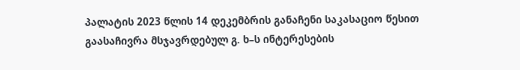პალატის 2023 წლის 14 დეკემბრის განაჩენი საკასაციო წესით გაასაჩივრა მსჯავრდებულ გ. ხ–ს ინტერესების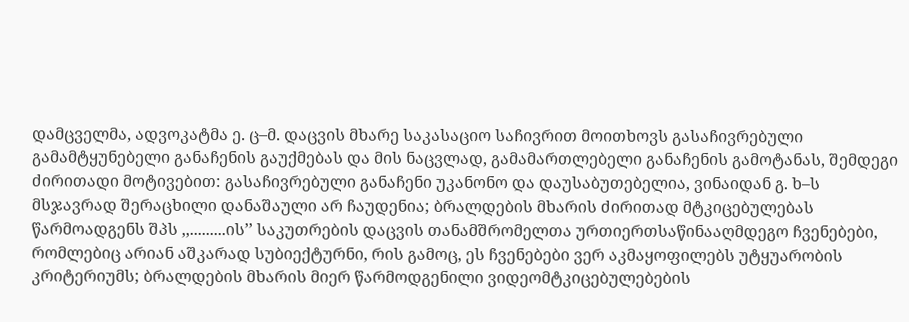დამცველმა, ადვოკატმა ე. ც–მ. დაცვის მხარე საკასაციო საჩივრით მოითხოვს გასაჩივრებული გამამტყუნებელი განაჩენის გაუქმებას და მის ნაცვლად, გამამართლებელი განაჩენის გამოტანას, შემდეგი ძირითადი მოტივებით: გასაჩივრებული განაჩენი უკანონო და დაუსაბუთებელია, ვინაიდან გ. ხ–ს მსჯავრად შერაცხილი დანაშაული არ ჩაუდენია; ბრალდების მხარის ძირითად მტკიცებულებას წარმოადგენს შპს ,,.........ის’’ საკუთრების დაცვის თანამშრომელთა ურთიერთსაწინააღმდეგო ჩვენებები, რომლებიც არიან აშკარად სუბიექტურნი, რის გამოც, ეს ჩვენებები ვერ აკმაყოფილებს უტყუარობის კრიტერიუმს; ბრალდების მხარის მიერ წარმოდგენილი ვიდეომტკიცებულებების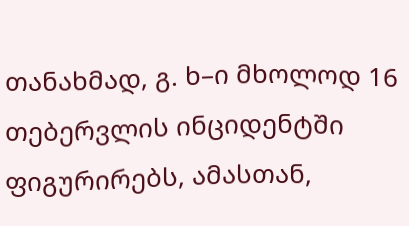თანახმად, გ. ხ–ი მხოლოდ 16 თებერვლის ინციდენტში ფიგურირებს, ამასთან,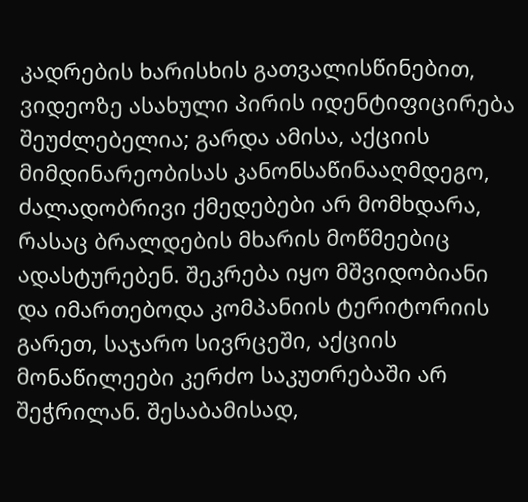კადრების ხარისხის გათვალისწინებით, ვიდეოზე ასახული პირის იდენტიფიცირება შეუძლებელია; გარდა ამისა, აქციის მიმდინარეობისას კანონსაწინააღმდეგო, ძალადობრივი ქმედებები არ მომხდარა, რასაც ბრალდების მხარის მოწმეებიც ადასტურებენ. შეკრება იყო მშვიდობიანი და იმართებოდა კომპანიის ტერიტორიის გარეთ, საჯარო სივრცეში, აქციის მონაწილეები კერძო საკუთრებაში არ შეჭრილან. შესაბამისად,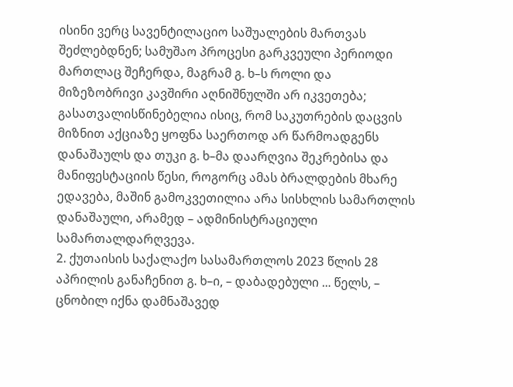ისინი ვერც სავენტილაციო საშუალების მართვას შეძლებდნენ; სამუშაო პროცესი გარკვეული პერიოდი მართლაც შეჩერდა, მაგრამ გ. ხ–ს როლი და მიზეზობრივი კავშირი აღნიშნულში არ იკვეთება; გასათვალისწინებელია ისიც, რომ საკუთრების დაცვის მიზნით აქციაზე ყოფნა საერთოდ არ წარმოადგენს დანაშაულს და თუკი გ. ხ–მა დაარღვია შეკრებისა და მანიფესტაციის წესი, როგორც ამას ბრალდების მხარე ედავება, მაშინ გამოკვეთილია არა სისხლის სამართლის დანაშაული, არამედ – ადმინისტრაციული სამართალდარღვევა.
2. ქუთაისის საქალაქო სასამართლოს 2023 წლის 28 აპრილის განაჩენით გ. ხ–ი, – დაბადებული ... წელს, – ცნობილ იქნა დამნაშავედ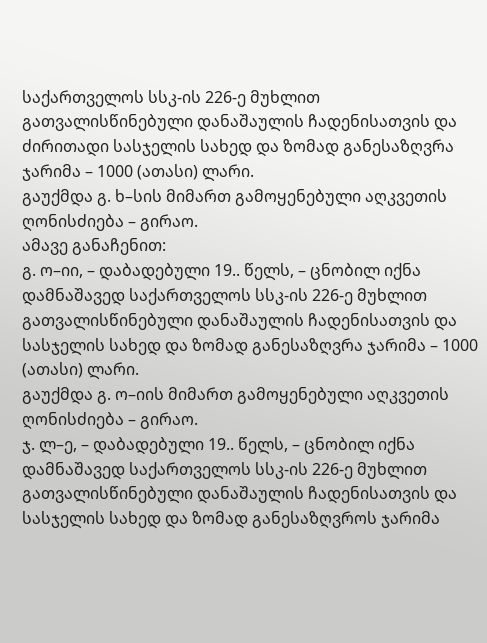საქართველოს სსკ-ის 226-ე მუხლით გათვალისწინებული დანაშაულის ჩადენისათვის და ძირითადი სასჯელის სახედ და ზომად განესაზღვრა ჯარიმა – 1000 (ათასი) ლარი.
გაუქმდა გ. ხ–სის მიმართ გამოყენებული აღკვეთის ღონისძიება – გირაო.
ამავე განაჩენით:
გ. ო–იი, – დაბადებული 19.. წელს, – ცნობილ იქნა დამნაშავედ საქართველოს სსკ-ის 226-ე მუხლით გათვალისწინებული დანაშაულის ჩადენისათვის და სასჯელის სახედ და ზომად განესაზღვრა ჯარიმა – 1000 (ათასი) ლარი.
გაუქმდა გ. ო–იის მიმართ გამოყენებული აღკვეთის ღონისძიება – გირაო.
ჯ. ლ–ე, – დაბადებული 19.. წელს, – ცნობილ იქნა დამნაშავედ საქართველოს სსკ-ის 226-ე მუხლით გათვალისწინებული დანაშაულის ჩადენისათვის და სასჯელის სახედ და ზომად განესაზღვროს ჯარიმა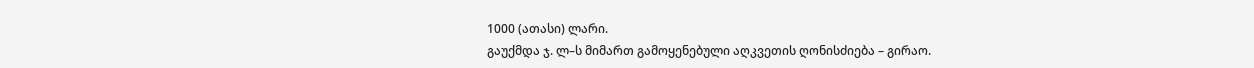1000 (ათასი) ლარი.
გაუქმდა ჯ. ლ–ს მიმართ გამოყენებული აღკვეთის ღონისძიება – გირაო.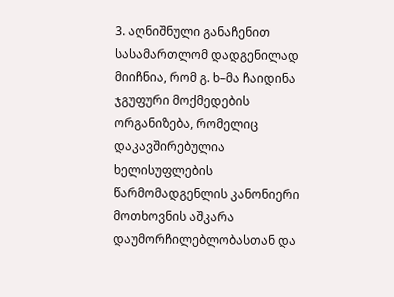3. აღნიშნული განაჩენით სასამართლომ დადგენილად მიიჩნია, რომ გ. ხ–მა ჩაიდინა ჯგუფური მოქმედების ორგანიზება, რომელიც დაკავშირებულია ხელისუფლების წარმომადგენლის კანონიერი მოთხოვნის აშკარა დაუმორჩილებლობასთან და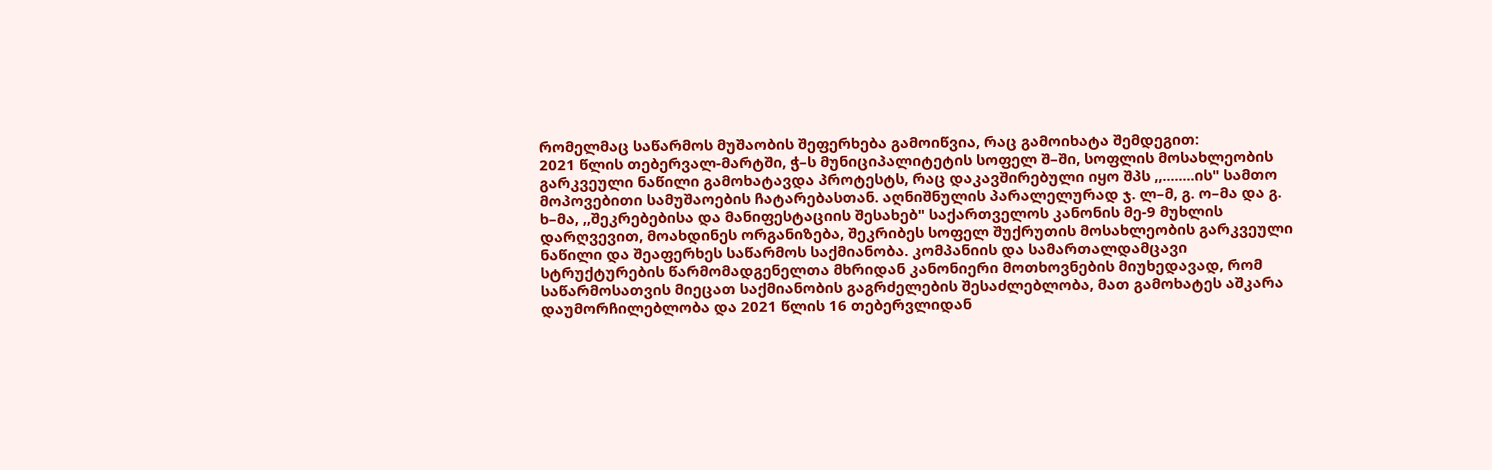რომელმაც საწარმოს მუშაობის შეფერხება გამოიწვია, რაც გამოიხატა შემდეგით:
2021 წლის თებერვალ-მარტში, ჭ–ს მუნიციპალიტეტის სოფელ შ–ში, სოფლის მოსახლეობის გარკვეული ნაწილი გამოხატავდა პროტესტს, რაც დაკავშირებული იყო შპს ,,........ის" სამთო მოპოვებითი სამუშაოების ჩატარებასთან. აღნიშნულის პარალელურად ჯ. ლ–მ, გ. ო–მა და გ. ხ–მა, ,,შეკრებებისა და მანიფესტაციის შესახებ" საქართველოს კანონის მე-9 მუხლის დარღვევით, მოახდინეს ორგანიზება, შეკრიბეს სოფელ შუქრუთის მოსახლეობის გარკვეული ნაწილი და შეაფერხეს საწარმოს საქმიანობა. კომპანიის და სამართალდამცავი სტრუქტურების წარმომადგენელთა მხრიდან კანონიერი მოთხოვნების მიუხედავად, რომ საწარმოსათვის მიეცათ საქმიანობის გაგრძელების შესაძლებლობა, მათ გამოხატეს აშკარა დაუმორჩილებლობა და 2021 წლის 16 თებერვლიდან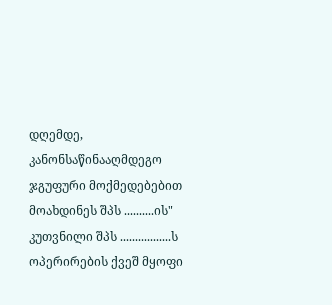დღემდე, კანონსაწინააღმდეგო ჯგუფური მოქმედებებით მოახდინეს შპს ..........ის" კუთვნილი შპს .................ს ოპერირების ქვეშ მყოფი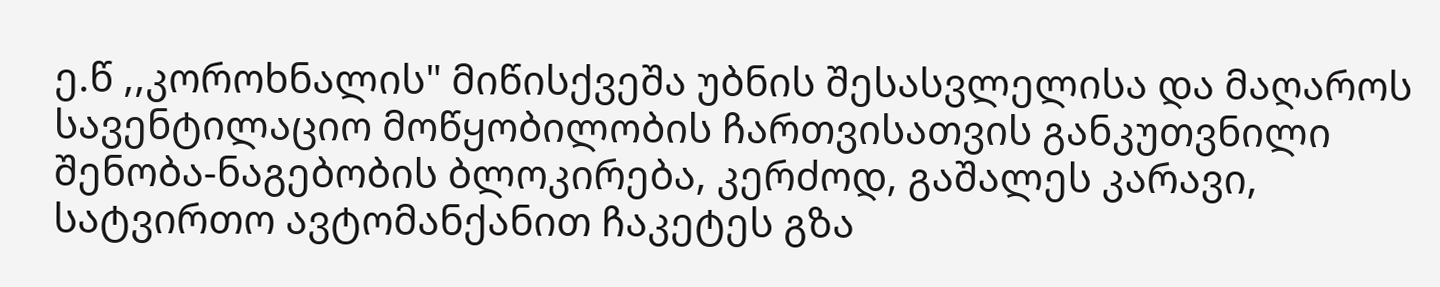ე.წ ,,კოროხნალის" მიწისქვეშა უბნის შესასვლელისა და მაღაროს სავენტილაციო მოწყობილობის ჩართვისათვის განკუთვნილი შენობა-ნაგებობის ბლოკირება, კერძოდ, გაშალეს კარავი, სატვირთო ავტომანქანით ჩაკეტეს გზა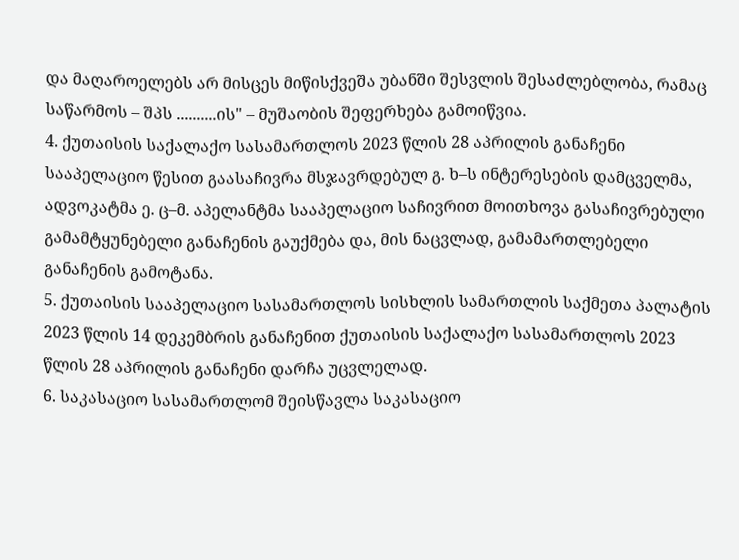და მაღაროელებს არ მისცეს მიწისქვეშა უბანში შესვლის შესაძლებლობა, რამაც საწარმოს – შპს ..........ის" – მუშაობის შეფერხება გამოიწვია.
4. ქუთაისის საქალაქო სასამართლოს 2023 წლის 28 აპრილის განაჩენი სააპელაციო წესით გაასაჩივრა მსჯავრდებულ გ. ხ–ს ინტერესების დამცველმა, ადვოკატმა ე. ც–მ. აპელანტმა სააპელაციო საჩივრით მოითხოვა გასაჩივრებული გამამტყუნებელი განაჩენის გაუქმება და, მის ნაცვლად, გამამართლებელი განაჩენის გამოტანა.
5. ქუთაისის სააპელაციო სასამართლოს სისხლის სამართლის საქმეთა პალატის 2023 წლის 14 დეკემბრის განაჩენით ქუთაისის საქალაქო სასამართლოს 2023 წლის 28 აპრილის განაჩენი დარჩა უცვლელად.
6. საკასაციო სასამართლომ შეისწავლა საკასაციო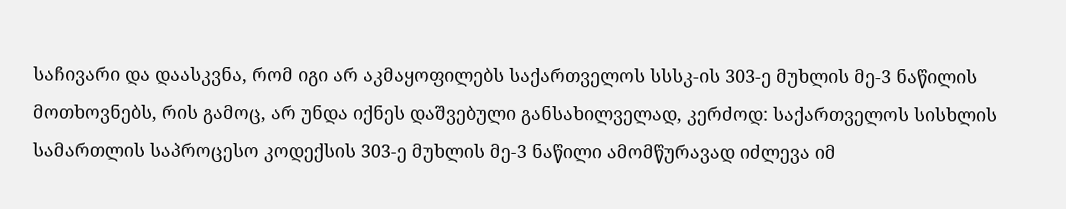საჩივარი და დაასკვნა, რომ იგი არ აკმაყოფილებს საქართველოს სსსკ-ის 303-ე მუხლის მე-3 ნაწილის მოთხოვნებს, რის გამოც, არ უნდა იქნეს დაშვებული განსახილველად, კერძოდ: საქართველოს სისხლის სამართლის საპროცესო კოდექსის 303-ე მუხლის მე-3 ნაწილი ამომწურავად იძლევა იმ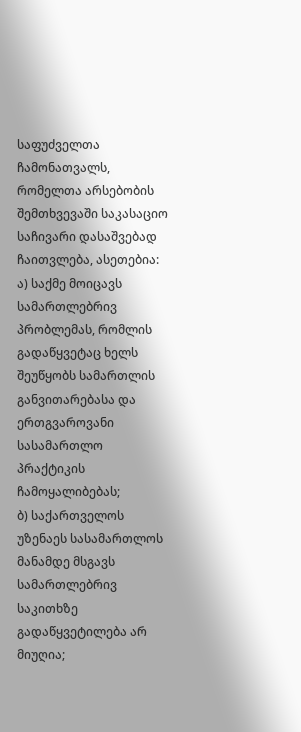საფუძველთა ჩამონათვალს, რომელთა არსებობის შემთხვევაში საკასაციო საჩივარი დასაშვებად ჩაითვლება, ასეთებია:
ა) საქმე მოიცავს სამართლებრივ პრობლემას, რომლის გადაწყვეტაც ხელს შეუწყობს სამართლის განვითარებასა და ერთგვაროვანი სასამართლო პრაქტიკის ჩამოყალიბებას;
ბ) საქართველოს უზენაეს სასამართლოს მანამდე მსგავს სამართლებრივ საკითხზე გადაწყვეტილება არ მიუღია;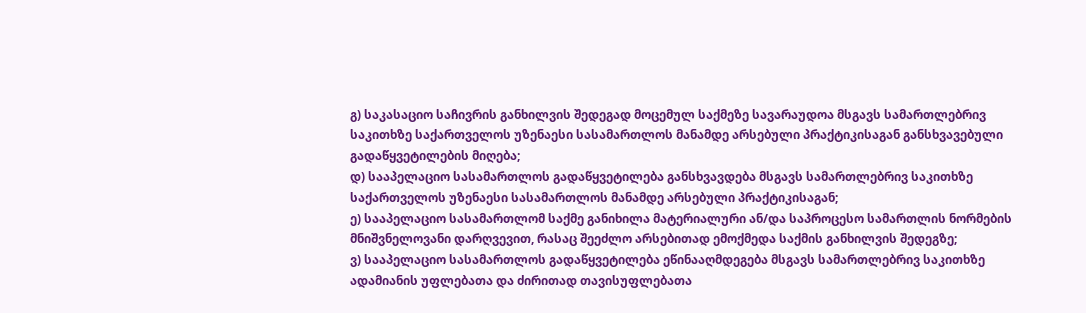გ) საკასაციო საჩივრის განხილვის შედეგად მოცემულ საქმეზე სავარაუდოა მსგავს სამართლებრივ საკითხზე საქართველოს უზენაესი სასამართლოს მანამდე არსებული პრაქტიკისაგან განსხვავებული გადაწყვეტილების მიღება;
დ) სააპელაციო სასამართლოს გადაწყვეტილება განსხვავდება მსგავს სამართლებრივ საკითხზე საქართველოს უზენაესი სასამართლოს მანამდე არსებული პრაქტიკისაგან;
ე) სააპელაციო სასამართლომ საქმე განიხილა მატერიალური ან/და საპროცესო სამართლის ნორმების მნიშვნელოვანი დარღვევით, რასაც შეეძლო არსებითად ემოქმედა საქმის განხილვის შედეგზე;
ვ) სააპელაციო სასამართლოს გადაწყვეტილება ეწინააღმდეგება მსგავს სამართლებრივ საკითხზე ადამიანის უფლებათა და ძირითად თავისუფლებათა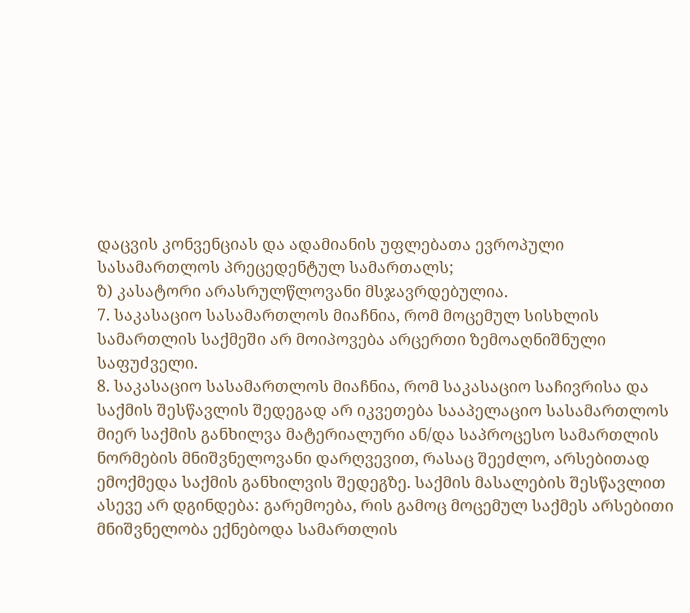დაცვის კონვენციას და ადამიანის უფლებათა ევროპული სასამართლოს პრეცედენტულ სამართალს;
ზ) კასატორი არასრულწლოვანი მსჯავრდებულია.
7. საკასაციო სასამართლოს მიაჩნია, რომ მოცემულ სისხლის სამართლის საქმეში არ მოიპოვება არცერთი ზემოაღნიშნული საფუძველი.
8. საკასაციო სასამართლოს მიაჩნია, რომ საკასაციო საჩივრისა და საქმის შესწავლის შედეგად არ იკვეთება სააპელაციო სასამართლოს მიერ საქმის განხილვა მატერიალური ან/და საპროცესო სამართლის ნორმების მნიშვნელოვანი დარღვევით, რასაც შეეძლო, არსებითად ემოქმედა საქმის განხილვის შედეგზე. საქმის მასალების შესწავლით ასევე არ დგინდება: გარემოება, რის გამოც მოცემულ საქმეს არსებითი მნიშვნელობა ექნებოდა სამართლის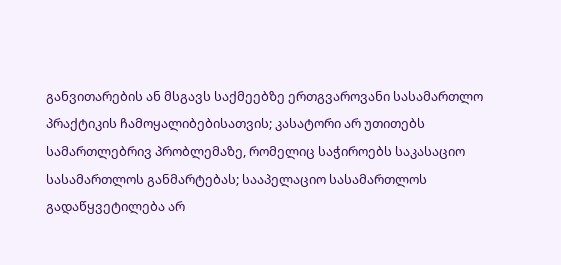განვითარების ან მსგავს საქმეებზე ერთგვაროვანი სასამართლო პრაქტიკის ჩამოყალიბებისათვის; კასატორი არ უთითებს სამართლებრივ პრობლემაზე, რომელიც საჭიროებს საკასაციო სასამართლოს განმარტებას; სააპელაციო სასამართლოს გადაწყვეტილება არ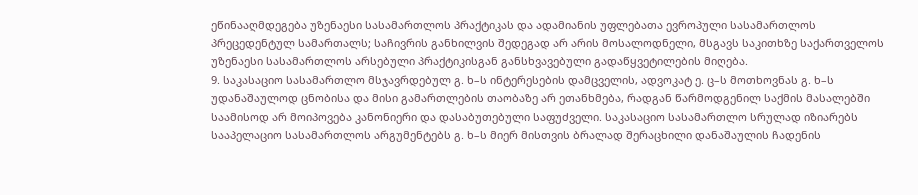ეწინააღმდეგება უზენაესი სასამართლოს პრაქტიკას და ადამიანის უფლებათა ევროპული სასამართლოს პრეცედენტულ სამართალს; საჩივრის განხილვის შედეგად არ არის მოსალოდნელი, მსგავს საკითხზე საქართველოს უზენაესი სასამართლოს არსებული პრაქტიკისგან განსხვავებული გადაწყვეტილების მიღება.
9. საკასაციო სასამართლო მსჯავრდებულ გ. ხ–ს ინტერესების დამცველის, ადვოკატ ე. ც–ს მოთხოვნას გ. ხ–ს უდანაშაულოდ ცნობისა და მისი გამართლების თაობაზე არ ეთანხმება, რადგან წარმოდგენილ საქმის მასალებში საამისოდ არ მოიპოვება კანონიერი და დასაბუთებული საფუძველი. საკასაციო სასამართლო სრულად იზიარებს სააპელაციო სასამართლოს არგუმენტებს გ. ხ–ს მიერ მისთვის ბრალად შერაცხილი დანაშაულის ჩადენის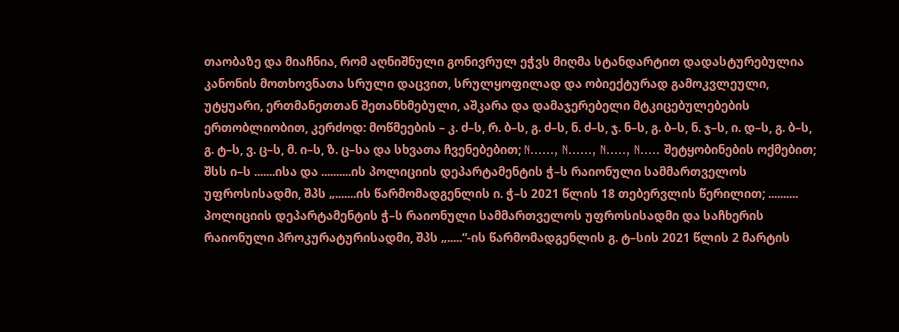თაობაზე და მიაჩნია, რომ აღნიშნული გონივრულ ეჭვს მიღმა სტანდარტით დადასტურებულია კანონის მოთხოვნათა სრული დაცვით, სრულყოფილად და ობიექტურად გამოკვლეული, უტყუარი, ერთმანეთთან შეთანხმებული, აშკარა და დამაჯერებელი მტკიცებულებების ერთობლიობით, კერძოდ: მოწმეების – კ. ძ–ს, რ. ბ–ს, გ. ძ–ს, ნ. ძ–ს, ჯ. ნ–ს, გ. ბ–ს, ნ. ჯ–ს, ი. დ–ს, გ. ბ–ს, გ. ტ–ს, ვ. ც–ს, მ. ი–ს, ზ. ც–სა და სხვათა ჩვენებებით; N......, N......, N....., N..... შეტყობინების ოქმებით; შსს ი–ს .......ისა და ..........ის პოლიციის დეპარტამენტის ჭ–ს რაიონული სამმართველოს უფროსისადმი, შპს „.......ის წარმომადგენლის ი. ჭ–ს 2021 წლის 18 თებერვლის წერილით; .......... პოლიციის დეპარტამენტის ჭ–ს რაიონული სამმართველოს უფროსისადმი და საჩხერის რაიონული პროკურატურისადმი, შპს „.....“-ის წარმომადგენლის გ. ტ–სის 2021 წლის 2 მარტის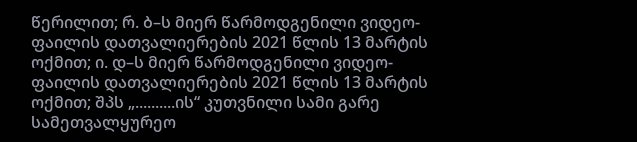წერილით; რ. ბ–ს მიერ წარმოდგენილი ვიდეო-ფაილის დათვალიერების 2021 წლის 13 მარტის ოქმით; ი. დ–ს მიერ წარმოდგენილი ვიდეო-ფაილის დათვალიერების 2021 წლის 13 მარტის ოქმით; შპს „..........ის“ კუთვნილი სამი გარე სამეთვალყურეო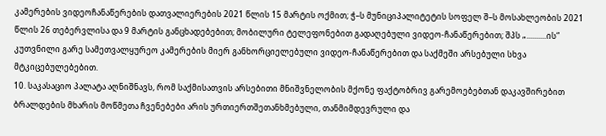კამერების ვიდეოჩანაწერების დათვალიერების 2021 წლის 15 მარტის ოქმით; ჭ–ს მუნიციპალიტეტის სოფელ შ–ს მოსახლეობის 2021 წლის 26 თებერვლისა და 9 მარტის განცხადებებით; მობილური ტელეფონებით გადაღებული ვიდეო-ჩანაწერებით; შპს „..........ის“ კუთვნილი გარე სამეთვალყურეო კამერების მიერ განხორციელებული ვიდეო-ჩანაწერებით და საქმეში არსებული სხვა მტკიცებულებებით.
10. საკასაციო პალატა აღნიშნავს, რომ საქმისათვის არსებითი მნიშვნელობის მქონე ფაქტობრივ გარემოებებთან დაკავშირებით ბრალდების მხარის მოწმეთა ჩვენებები არის ურთიერთშეთანხმებული, თანმიმდევრული და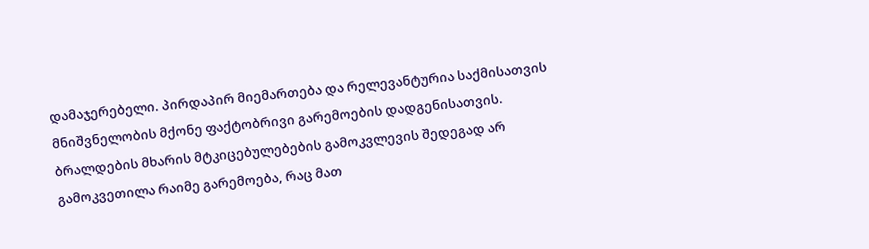დამაჯერებელი. პირდაპირ მიემართება და რელევანტურია საქმისათვის მნიშვნელობის მქონე ფაქტობრივი გარემოების დადგენისათვის. ბრალდების მხარის მტკიცებულებების გამოკვლევის შედეგად არ გამოკვეთილა რაიმე გარემოება, რაც მათ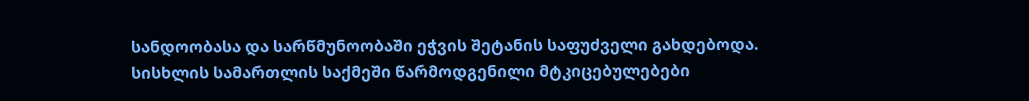სანდოობასა და სარწმუნოობაში ეჭვის შეტანის საფუძველი გახდებოდა. სისხლის სამართლის საქმეში წარმოდგენილი მტკიცებულებები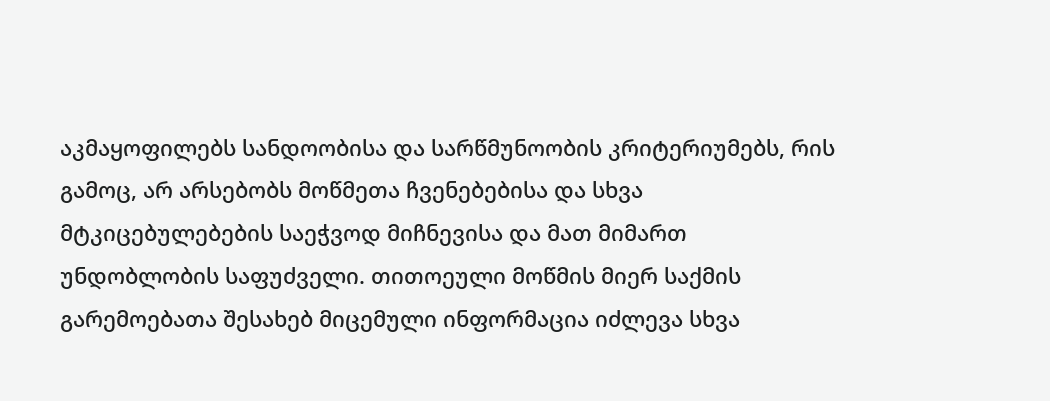აკმაყოფილებს სანდოობისა და სარწმუნოობის კრიტერიუმებს, რის გამოც, არ არსებობს მოწმეთა ჩვენებებისა და სხვა მტკიცებულებების საეჭვოდ მიჩნევისა და მათ მიმართ უნდობლობის საფუძველი. თითოეული მოწმის მიერ საქმის გარემოებათა შესახებ მიცემული ინფორმაცია იძლევა სხვა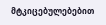მტკიცებულებებით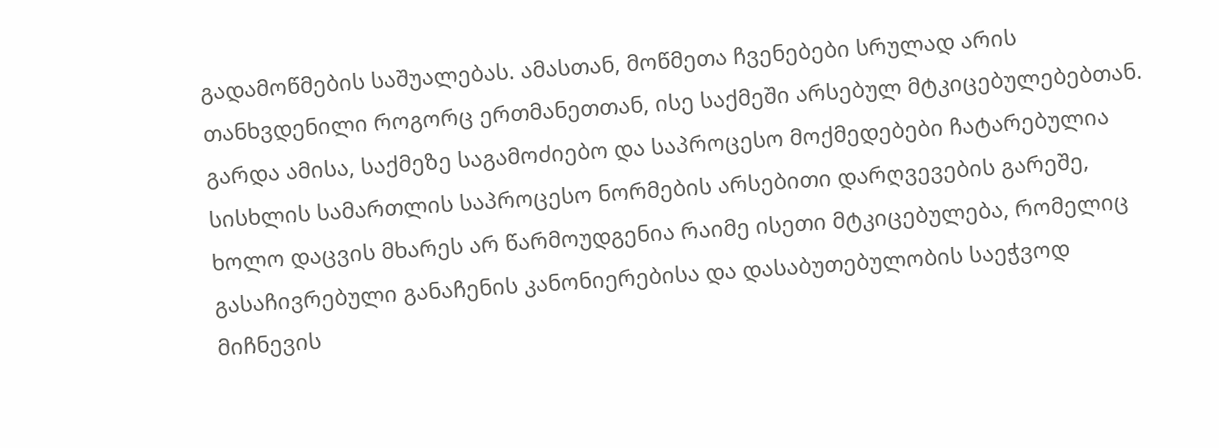გადამოწმების საშუალებას. ამასთან, მოწმეთა ჩვენებები სრულად არის თანხვდენილი როგორც ერთმანეთთან, ისე საქმეში არსებულ მტკიცებულებებთან. გარდა ამისა, საქმეზე საგამოძიებო და საპროცესო მოქმედებები ჩატარებულია სისხლის სამართლის საპროცესო ნორმების არსებითი დარღვევების გარეშე, ხოლო დაცვის მხარეს არ წარმოუდგენია რაიმე ისეთი მტკიცებულება, რომელიც გასაჩივრებული განაჩენის კანონიერებისა და დასაბუთებულობის საეჭვოდ მიჩნევის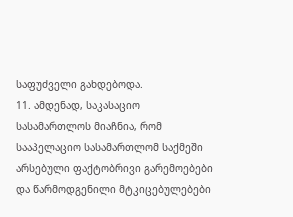საფუძველი გახდებოდა.
11. ამდენად, საკასაციო სასამართლოს მიაჩნია, რომ სააპელაციო სასამართლომ საქმეში არსებული ფაქტობრივი გარემოებები და წარმოდგენილი მტკიცებულებები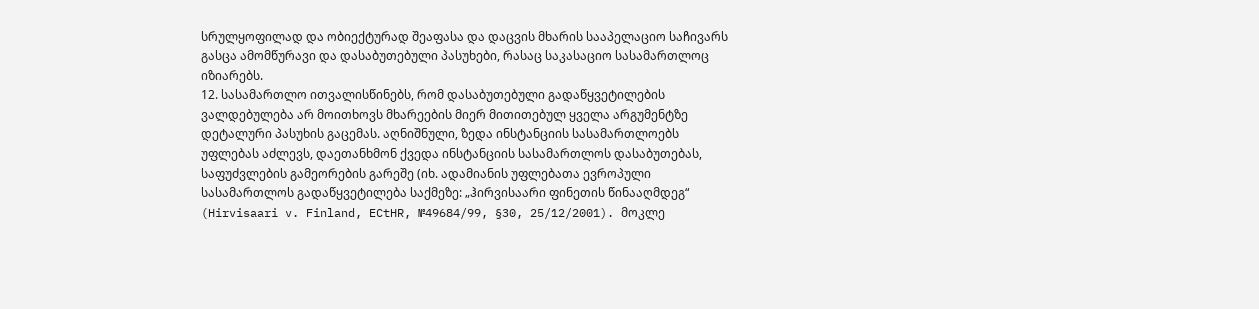სრულყოფილად და ობიექტურად შეაფასა და დაცვის მხარის სააპელაციო საჩივარს გასცა ამომწურავი და დასაბუთებული პასუხები, რასაც საკასაციო სასამართლოც იზიარებს.
12. სასამართლო ითვალისწინებს, რომ დასაბუთებული გადაწყვეტილების ვალდებულება არ მოითხოვს მხარეების მიერ მითითებულ ყველა არგუმენტზე დეტალური პასუხის გაცემას. აღნიშნული, ზედა ინსტანციის სასამართლოებს უფლებას აძლევს, დაეთანხმონ ქვედა ინსტანციის სასამართლოს დასაბუთებას, საფუძვლების გამეორების გარეშე (იხ. ადამიანის უფლებათა ევროპული სასამართლოს გადაწყვეტილება საქმეზე: „ჰირვისაარი ფინეთის წინააღმდეგ“ (Hirvisaari v. Finland, ECtHR, №49684/99, §30, 25/12/2001). მოკლე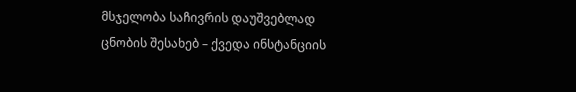მსჯელობა საჩივრის დაუშვებლად ცნობის შესახებ – ქვედა ინსტანციის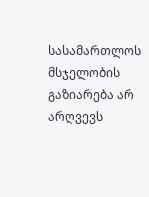სასამართლოს მსჯელობის გაზიარება არ არღვევს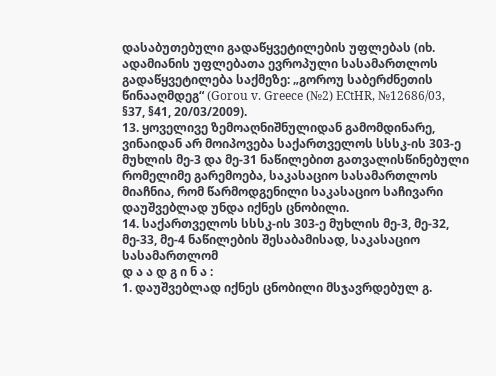დასაბუთებული გადაწყვეტილების უფლებას (იხ. ადამიანის უფლებათა ევროპული სასამართლოს გადაწყვეტილება საქმეზე: „გოროუ საბერძნეთის წინააღმდეგ“ (Gorou v. Greece (№2) ECtHR, №12686/03, §37, §41, 20/03/2009).
13. ყოველივე ზემოაღნიშნულიდან გამომდინარე, ვინაიდან არ მოიპოვება საქართველოს სსსკ-ის 303-ე მუხლის მე-3 და მე-31 ნაწილებით გათვალისწინებული რომელიმე გარემოება, საკასაციო სასამართლოს მიაჩნია, რომ წარმოდგენილი საკასაციო საჩივარი დაუშვებლად უნდა იქნეს ცნობილი.
14. საქართველოს სსსკ-ის 303-ე მუხლის მე-3, მე-32, მე-33, მე-4 ნაწილების შესაბამისად, საკასაციო სასამართლომ
დ ა ა დ გ ი ნ ა :
1. დაუშვებლად იქნეს ცნობილი მსჯავრდებულ გ.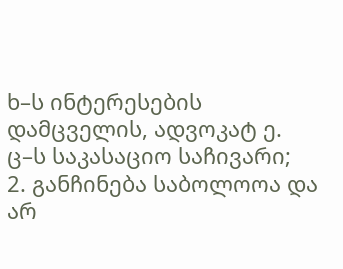ხ–ს ინტერესების დამცველის, ადვოკატ ე. ც–ს საკასაციო საჩივარი;
2. განჩინება საბოლოოა და არ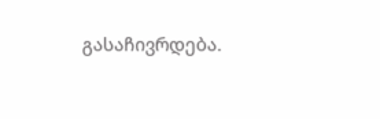გასაჩივრდება.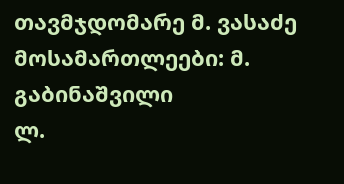თავმჯდომარე მ. ვასაძე
მოსამართლეები: მ. გაბინაშვილი
ლ.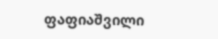ფაფიაშვილი